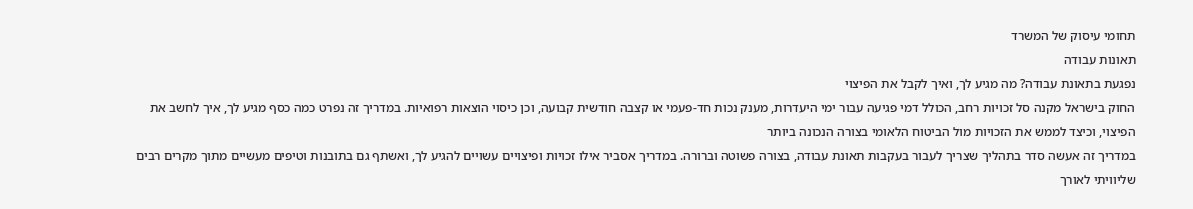תחומי עיסוק של המשרד
תאונות עבודה
נפגעת בתאונת עבודה? מה מגיע לך, ואיך לקבל את הפיצוי
החוק בישראל מקנה סל זכויות רחב, הכולל דמי פגיעה עבור ימי היעדרות, מענק נכות חד-פעמי או קצבה חודשית קבועה, וכן כיסוי הוצאות רפואיות. במדריך זה נפרט כמה כסף מגיע לך, איך לחשב את הפיצוי, וכיצד לממש את הזכויות מול הביטוח הלאומי בצורה הנכונה ביותר
במדריך זה אעשה סדר בתהליך שצריך לעבור בעקבות תאונת עבודה, בצורה פשוטה וברורה. במדריך אסביר אילו זכויות ופיצויים עשויים להגיע לך, ואשתף גם בתובנות וטיפים מעשיים מתוך מקרים רבים שליוויתי לאורך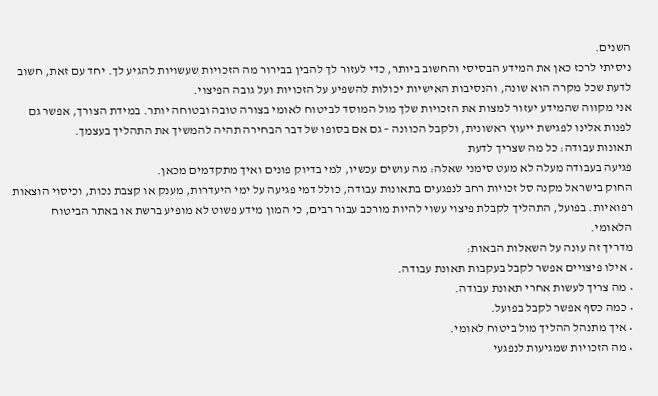השנים.
ניסיתי לרכז כאן את המידע הבסיסי והחשוב ביותר, כדי לעזור לך להבין בבירור מה הזכויות שעשויות להגיע לך. יחד עם זאת, חשוב לדעת שכל מקרה הוא שונה, והנסיבות האישיות יכולות להשפיע על הזכויות ועל גובה הפיצוי.
אני מקווה שהמידע יעזור למצות את הזכויות שלך מול המוסד לביטוח לאומי בצורה טובה ובטוחה יותר. במידת הצורך, אפשר גם לפנות אלינו לפגישת ייעוץ ראשונית, ולקבל הכוונה – גם אם בסופו של דבר הבחירה תהיה להמשיך את התהליך בעצמך.
תאונות עבודה: כל מה שצריך לדעת
פגיעה בעבודה מעלה לא מעט סימני שאלה: מה עושים עכשיו, למי בדיוק פונים ואיך מתקדמים מכאן.
החוק בישראל מקנה סל זכויות רחב לנפגעים בתאונות עבודה, כולל דמי פגיעה על ימי היעדרות, מענק או קצבת נכות, וכיסוי הוצאות רפואיות. בפועל, התהליך לקבלת פיצוי עשוי להיות מורכב עבור רבים, כי המון מידע פשוט לא מופיע ברשת או באתר הביטוח הלאומי.
מדריך זה עונה על השאלות הבאות:
• אילו פיצויים אפשר לקבל בעקבות תאונת עבודה.
• מה צריך לעשות אחרי תאונת עבודה.
• כמה כסף אפשר לקבל בפועל.
• איך מתנהל ההליך מול ביטוח לאומי.
• מה הזכויות שמגיעות לנפגעי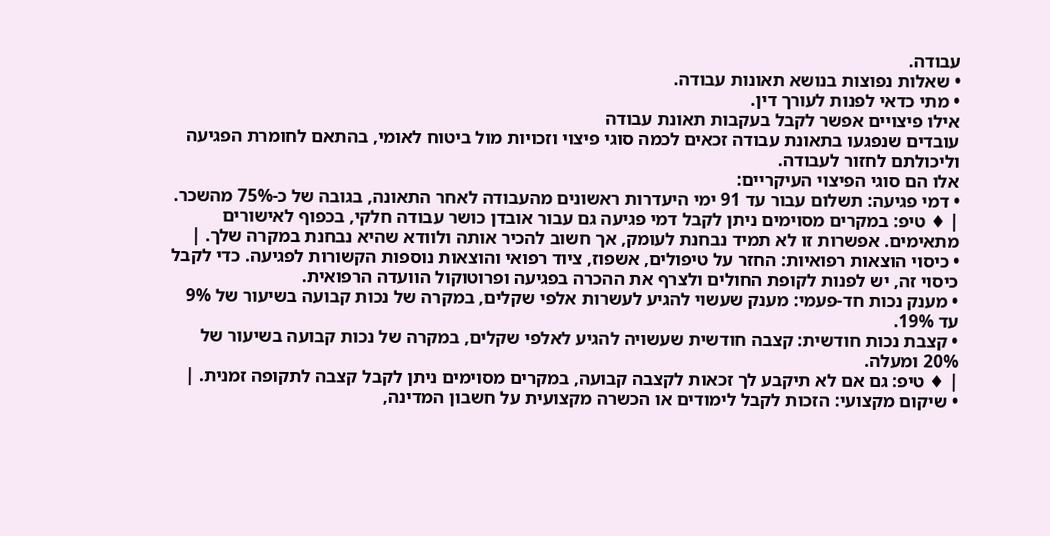עבודה.
• שאלות נפוצות בנושא תאונות עבודה.
• מתי כדאי לפנות לעורך דין.
אילו פיצויים אפשר לקבל בעקבות תאונת עבודה
עובדים שנפגעו בתאונת עבודה זכאים לכמה סוגי פיצוי וזכויות מול ביטוח לאומי, בהתאם לחומרת הפגיעה וליכולתם לחזור לעבודה.
אלו הם סוגי הפיצוי העיקריים:
• דמי פגיעה: תשלום עבור עד 91 ימי היעדרות ראשונים מהעבודה לאחר התאונה, בגובה של כ-75% מהשכר.
| ♦ טיפ: במקרים מסוימים ניתן לקבל דמי פגיעה גם עבור אובדן כושר עבודה חלקי, בכפוף לאישורים מתאימים. אפשרות זו לא תמיד נבחנת לעומק, אך חשוב להכיר אותה ולוודא שהיא נבחנת במקרה שלך. |
• כיסוי הוצאות רפואיות: החזר על טיפולים, אשפוז, ציוד רפואי והוצאות נוספות הקשורות לפגיעה. כדי לקבל כיסוי זה, יש לפנות לקופת החולים ולצרף את ההכרה בפגיעה ופרוטוקול הוועדה הרפואית.
• מענק נכות חד-פעמי: מענק שעשוי להגיע לעשרות אלפי שקלים, במקרה של נכות קבועה בשיעור של 9% עד 19%.
• קצבת נכות חודשית: קצבה חודשית שעשויה להגיע לאלפי שקלים, במקרה של נכות קבועה בשיעור של 20% ומעלה.
| ♦ טיפ: גם אם לא תיקבע לך זכאות לקצבה קבועה, במקרים מסוימים ניתן לקבל קצבה לתקופה זמנית. |
• שיקום מקצועי: הזכות לקבל לימודים או הכשרה מקצועית על חשבון המדינה,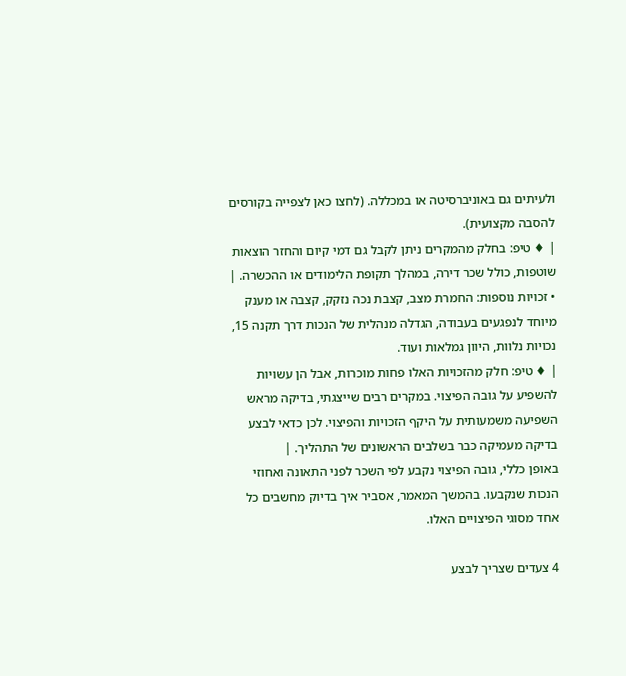ולעיתים גם באוניברסיטה או במכללה. (לחצו כאן לצפייה בקורסים להסבה מקצועית).
| ♦ טיפ: בחלק מהמקרים ניתן לקבל גם דמי קיום והחזר הוצאות שוטפות, כולל שכר דירה, במהלך תקופת הלימודים או ההכשרה. |
• זכויות נוספות: החמרת מצב, קצבת נכה נזקק, קצבה או מענק מיוחד לנפגעים בעבודה, הגדלה מנהלית של הנכות דרך תקנה 15, נכויות נלוות, היוון גמלאות ועוד.
| ♦ טיפ: חלק מהזכויות האלו פחות מוכרות, אבל הן עשויות להשפיע על גובה הפיצוי. במקרים רבים שייצגתי, בדיקה מראש השפיעה משמעותית על היקף הזכויות והפיצוי. לכן כדאי לבצע בדיקה מעמיקה כבר בשלבים הראשונים של התהליך. |
באופן כללי, גובה הפיצוי נקבע לפי השכר לפני התאונה ואחוזי הנכות שנקבעו. בהמשך המאמר, אסביר איך בדיוק מחשבים כל אחד מסוגי הפיצויים האלו.

4 צעדים שצריך לבצע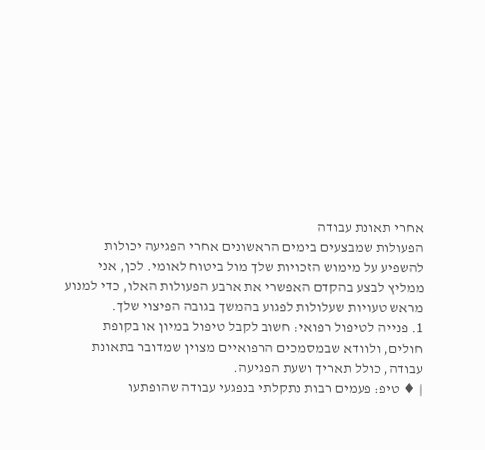אחרי תאונת עבודה
הפעולות שמבצעים בימים הראשונים אחרי הפגיעה יכולות להשפיע על מימוש הזכויות שלך מול ביטוח לאומי. לכן, אני ממליץ לבצע בהקדם האפשרי את ארבע הפעולות האלו, כדי למנוע מראש טעויות שעלולות לפגוע בהמשך בגובה הפיצוי שלך.
1. פנייה לטיפול רפואי: חשוב לקבל טיפול במיון או בקופת חולים, ולוודא שבמסמכים הרפואיים מצוין שמדובר בתאונת עבודה, כולל תאריך ושעת הפגיעה.
| ♦ טיפ: פעמים רבות נתקלתי בנפגעי עבודה שהופתעו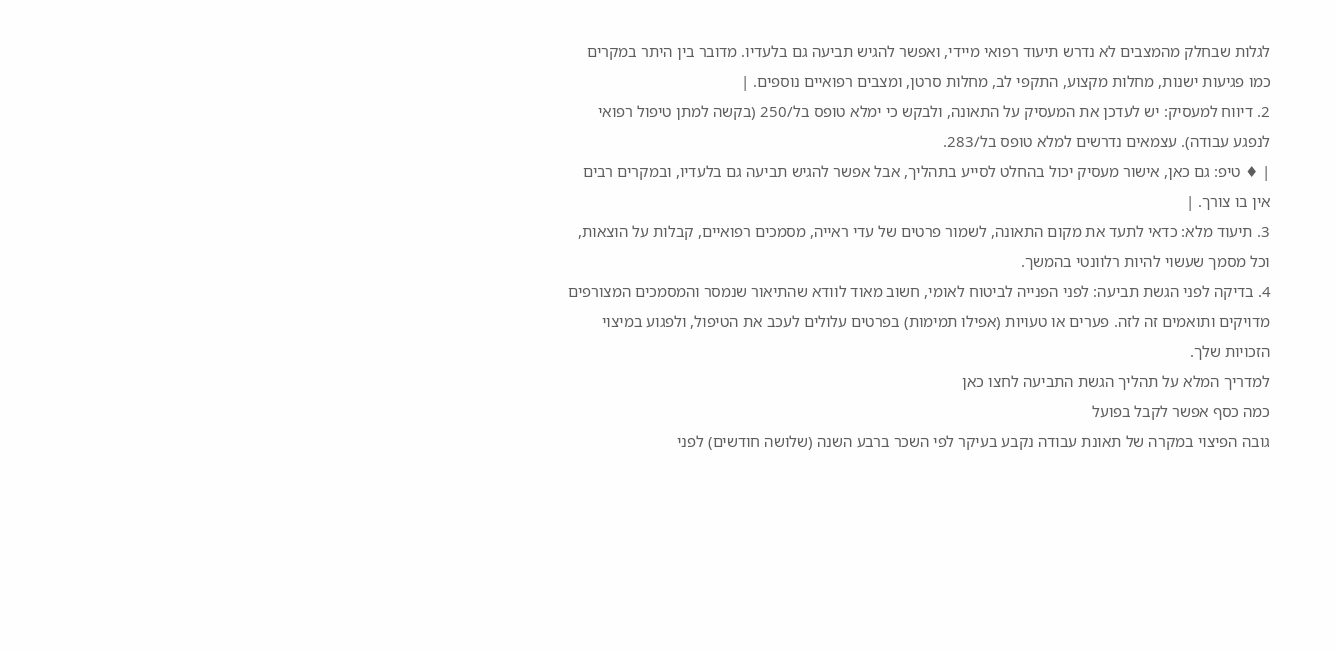לגלות שבחלק מהמצבים לא נדרש תיעוד רפואי מיידי, ואפשר להגיש תביעה גם בלעדיו. מדובר בין היתר במקרים כמו פגיעות ישנות, מחלות מקצוע, התקפי לב, מחלות סרטן, ומצבים רפואיים נוספים. |
2. דיווח למעסיק: יש לעדכן את המעסיק על התאונה, ולבקש כי ימלא טופס בל/250 (בקשה למתן טיפול רפואי לנפגע עבודה). עצמאים נדרשים למלא טופס בל/283.
| ♦ טיפ: גם כאן, אישור מעסיק יכול בהחלט לסייע בתהליך, אבל אפשר להגיש תביעה גם בלעדיו, ובמקרים רבים אין בו צורך. |
3. תיעוד מלא: כדאי לתעד את מקום התאונה, לשמור פרטים של עדי ראייה, מסמכים רפואיים, קבלות על הוצאות, וכל מסמך שעשוי להיות רלוונטי בהמשך.
4. בדיקה לפני הגשת תביעה: לפני הפנייה לביטוח לאומי, חשוב מאוד לוודא שהתיאור שנמסר והמסמכים המצורפים מדויקים ותואמים זה לזה. פערים או טעויות (אפילו תמימות) בפרטים עלולים לעכב את הטיפול, ולפגוע במיצוי הזכויות שלך.
למדריך המלא על תהליך הגשת התביעה לחצו כאן
כמה כסף אפשר לקבל בפועל
גובה הפיצוי במקרה של תאונת עבודה נקבע בעיקר לפי השכר ברבע השנה (שלושה חודשים) לפני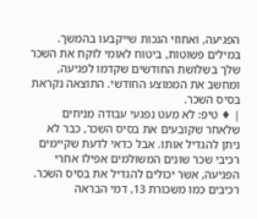הפגיעה, ואחוזי הנכות שייקבעו בהמשך.
במילים פשוטות, ביטוח לאומי לוקח את השכר שלך בשלושת החודשים שקדמו לפגיעה, ומחשב את הממוצע החודשי. התוצאה נקראת בסיס השכר.
| ♦ טיפ: לא מעט נפגעי עבודה מניחים שלאחר שקובעים את בסיס השכר, כבר לא ניתן להגדיל אותו. אבל כדאי לדעת שקיימים רכיבי שכר שונים המשולמים אפילו אחרי הפגיעה, אשר יכולים להגדיל את בסיס השכר. רכיבים כמו משכורת 13, דמי הבראה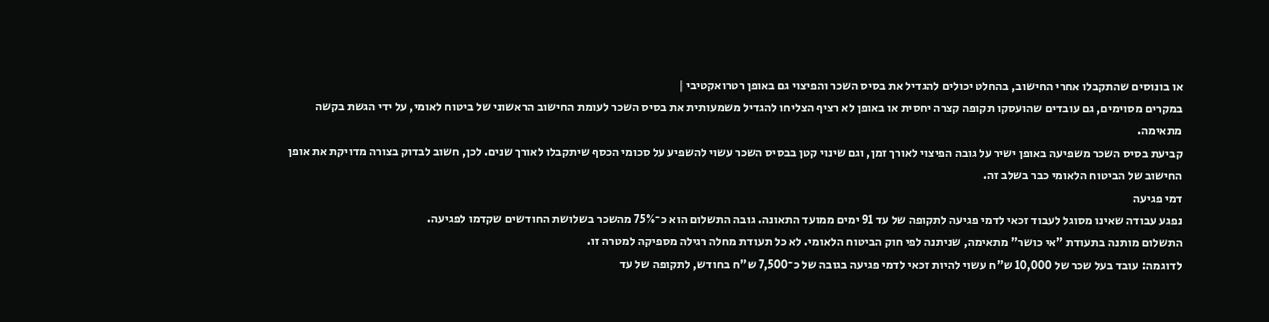או בונוסים שהתקבלו אחרי החישוב, בהחלט יכולים להגדיל את בסיס השכר והפיצוי גם באופן רטרואקטיבי |
במקרים מסוימים, גם עובדים שהועסקו תקופה קצרה יחסית או באופן לא רציף הצליחו להגדיל משמעותית את בסיס השכר לעומת החישוב הראשוני של ביטוח לאומי, על ידי הגשת בקשה מתאימה.
קביעת בסיס השכר משפיעה באופן ישיר על גובה הפיצוי לאורך זמן, וגם שינוי קטן בבסיס השכר עשוי להשפיע על סכומי הכסף שיתקבלו לאורך שנים. לכן, חשוב לבדוק בצורה מדויקת את אופן החישוב של הביטוח הלאומי כבר בשלב זה.
דמי פגיעה
נפגע עבודה שאינו מסוגל לעבוד זכאי לדמי פגיעה לתקופה של עד 91 ימים ממועד התאונה. גובה התשלום הוא כ־75% מהשכר בשלושת החודשים שקדמו לפגיעה.
התשלום מותנה בתעודת "אי כושר" מתאימה, שניתנה לפי חוק הביטוח הלאומי. לא כל תעודת מחלה רגילה מספיקה למטרה זו.
לדוגמה: עובד בעל שכר של 10,000 ש"ח עשוי להיות זכאי לדמי פגיעה בגובה של כ־7,500 ש"ח בחודש, לתקופה של עד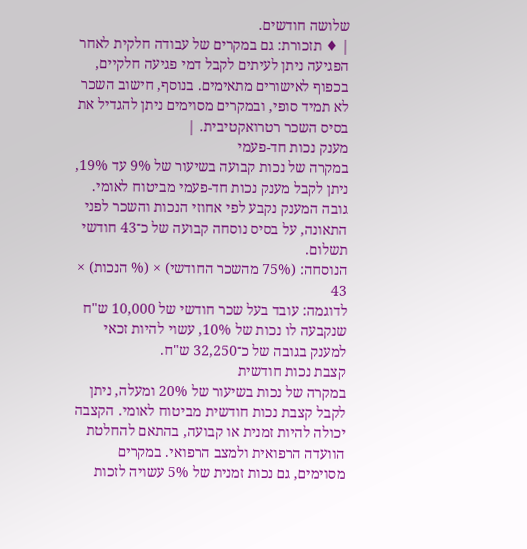שלושה חודשים.
| ♦ תזכורת: גם במקרים של עבודה חלקית לאחר הפגיעה ניתן לעיתים לקבל דמי פגיעה חלקיים, בכפוף לאישורים מתאימים. בנוסף, חישוב השכר לא תמיד סופי, ובמקרים מסוימים ניתן להגדיל את בסיס השכר רטרואקטיבית. |
מענק נכות חד-פעמי
במקרה של נכות קבועה בשיעור של 9% עד 19%, ניתן לקבל מענק נכות חד-פעמי מביטוח לאומי. גובה המענק נקבע לפי אחוזי הנכות והשכר לפני התאונה, על בסיס נוסחה קבועה של כ־43 חודשי תשלום.
הנוסחה: (75% מהשכר החודשי) × (% הנכות) × 43
לדוגמה: עובד בעל שכר חודשי של 10,000 ש"ח שנקבעה לו נכות של 10%, עשוי להיות זכאי למענק בגובה של כ־32,250 ש"ח.
קצבת נכות חודשית
במקרה של נכות בשיעור של 20% ומעלה, ניתן לקבל קצבת נכות חודשית מביטוח לאומי. הקצבה יכולה להיות זמנית או קבועה, בהתאם להחלטת הוועדה הרפואית ולמצב הרפואי. במקרים מסוימים, גם נכות זמנית של 5% עשויה לזכות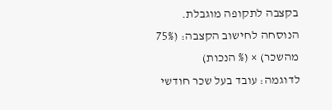בקצבה לתקופה מוגבלת.
הנוסחה לחישוב הקצבה: (75% מהשכר) × (% הנכות)
לדוגמה: עובד בעל שכר חודשי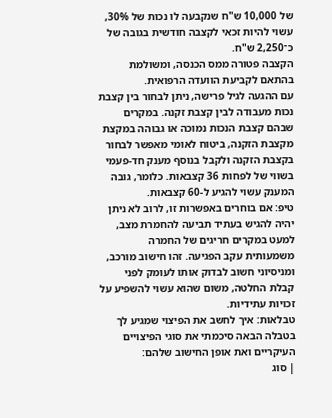של 10,000 ש"ח שנקבעה לו נכות של 30%, עשוי להיות זכאי לקצבה חודשית בגובה של כ־2,250 ש"ח.
הקצבה פטורה ממס הכנסה, ומשולמת בהתאם לקביעת הוועדה הרפואית.
עם ההגעה לגיל פרישה, ניתן לבחור בין קצבת נכות מעבודה לבין קצבת זקנה. במקרים שבהם קצבת הנכות נמוכה או גבוהה במקצת מקצבת הזקנה, ביטוח לאומי מאפשר לבחור בקצבת הזקנה ולקבל בנוסף מענק חד-פעמי בשווי של לפחות 36 קצבאות. כלומר, גובה המענק עשוי להגיע ל-60 קצבאות.
טיפ: אם בוחרים באפשרות זו, לרוב לא ניתן יהיה להגיש בעתיד תביעה להחמרת מצב, למעט במקרים חריגים של החמרה משמעותית עקב הפגיעה. זהו חישוב מורכב, ומניסיוני חשוב לבדוק אותו לעומק לפני קבלת החלטה, משום שהוא עשוי להשפיע על זכויות עתידיות.
טבלאות: איך לחשב את הפיצוי שמגיע לך
בטבלה הבאה סיכמתי את סוגי הפיצויים העיקריים ואת אופן החישוב שלהם:
| סוג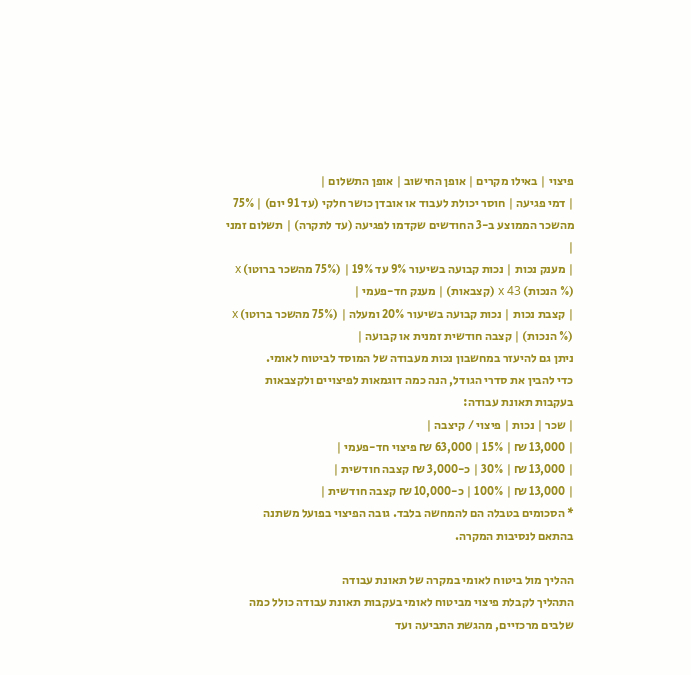פיצוי | באילו מקרים | אופן החישוב | אופן התשלום |
| דמי פגיעה | חוסר יכולת לעבוד או אובדן כושר חלקי (עד 91 יום) | 75% מהשכר הממוצע ב-3 החודשים שקדמו לפגיעה (עד לתקרה) | תשלום זמני |
| מענק נכות | נכות קבועה בשיעור 9% עד 19% | (75% מהשכר ברוטו) x (% הנכות) x 43 (קצבאות) | מענק חד-פעמי |
| קצבת נכות | נכות קבועה בשיעור 20% ומעלה | (75% מהשכר ברוטו) x (% הנכות) | קצבה חודשית זמנית או קבועה |
ניתן גם להיעזר במחשבון נכות מעבודה של המוסד לביטוח לאומי.
כדי להבין את סדרי הגודל, הנה כמה דוגמאות לפיצויים ולקצבאות בעקבות תאונת עבודה:
| שכר | נכות | פיצוי / קיצבה |
| 13,000 ₪ | 15% | 63,000 ₪ פיצוי חד-פעמי |
| 13,000 ₪ | 30% | כ-3,000 ₪ קצבה חודשית |
| 13,000 ₪ | 100% | כ-10,000 ₪ קצבה חודשית |
* הסכומים בטבלה הם להמחשה בלבד. גובה הפיצוי בפועל משתנה בהתאם לנסיבות המקרה.

ההליך מול ביטוח לאומי במקרה של תאונת עבודה
התהליך לקבלת פיצוי מביטוח לאומי בעקבות תאונת עבודה כולל כמה שלבים מרכזיים, מהגשת התביעה ועד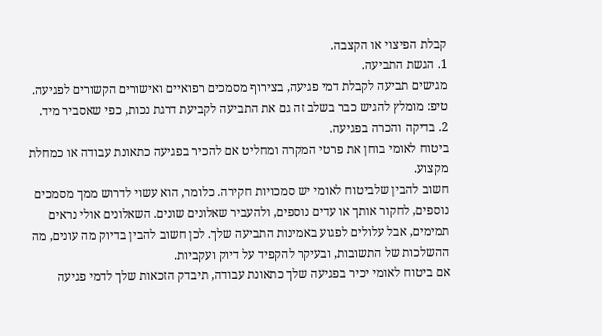קבלת הפיצוי או הקצבה.
1. הגשת התביעה.
מגישים תביעה לקבלת דמי פגיעה, בצירוף מסמכים רפואיים ואישורים הקשורים לפגיעה.
טיפ: מומלץ להגיש כבר בשלב זה גם את התביעה לקביעת דרגת נכות, כפי שאסביר מיד.
2. בדיקה והכרה בפגיעה.
ביטוח לאומי בוחן את פרטי המקרה ומחליט אם להכיר בפגיעה כתאונת עבודה או כמחלת מקצוע.
חשוב להבין שלביטוח לאומי יש סמכויות חקירה. כלומר, הוא עשוי לדרוש ממך מסמכים נוספים, לחקור אותך או עדים נוספים, ולהעביר שאלונים שונים. השאלונים אולי נראים תמימים, אבל עלולים לפגוע באמינות התביעה שלך. לכן חשוב להבין בדיוק מה עונים, מה ההשלכות של התשובות, ובעיקר להקפיד על דיוק ועקביות.
אם ביטוח לאומי יכיר בפגיעה שלך כתאונת עבודה, תיבדק הזכאות שלך לדמי פגיעה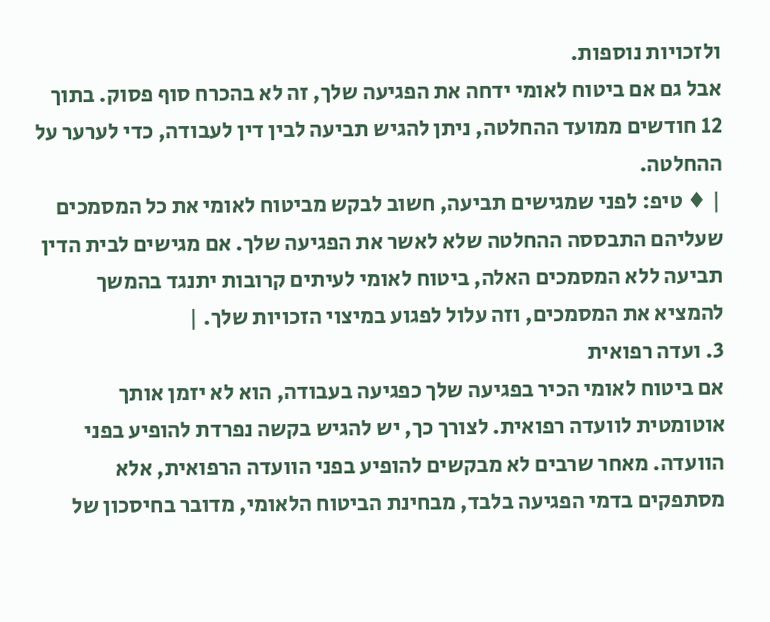ולזכויות נוספות.
אבל גם אם ביטוח לאומי ידחה את הפגיעה שלך, זה לא בהכרח סוף פסוק. בתוך 12 חודשים ממועד ההחלטה, ניתן להגיש תביעה לבין דין לעבודה, כדי לערער על ההחלטה.
| ♦ טיפ: לפני שמגישים תביעה, חשוב לבקש מביטוח לאומי את כל המסמכים שעליהם התבססה ההחלטה שלא לאשר את הפגיעה שלך. אם מגישים לבית הדין תביעה ללא המסמכים האלה, ביטוח לאומי לעיתים קרובות יתנגד בהמשך להמציא את המסמכים, וזה עלול לפגוע במיצוי הזכויות שלך. |
3. ועדה רפואית
אם ביטוח לאומי הכיר בפגיעה שלך כפגיעה בעבודה, הוא לא יזמן אותך אוטומטית לוועדה רפואית. לצורך כך, יש להגיש בקשה נפרדת להופיע בפני הוועדה. מאחר שרבים לא מבקשים להופיע בפני הוועדה הרפואית, אלא מסתפקים בדמי הפגיעה בלבד, מבחינת הביטוח הלאומי, מדובר בחיסכון של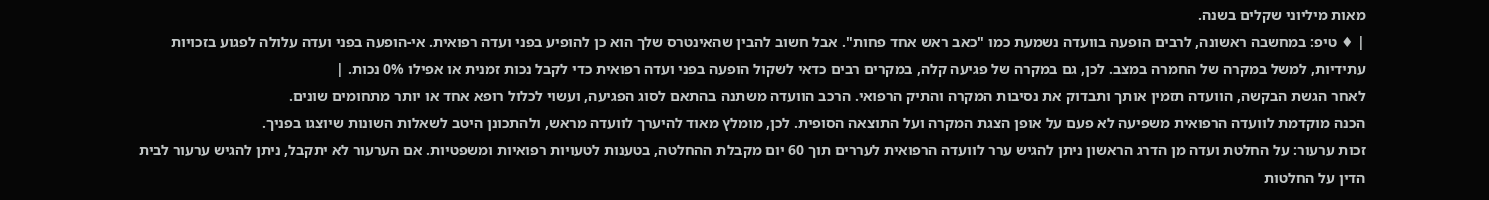מאות מיליוני שקלים בשנה.
| ♦ טיפ: במחשבה ראשונה, לרבים הופעה בוועדה נשמעת כמו "כאב ראש אחד פחות". אבל חשוב להבין שהאינטרס שלך הוא כן להופיע בפני ועדה רפואית. אי-הופעה בפני ועדה עלולה לפגוע בזכויות עתידיות, למשל במקרה של החמרה במצב. לכן, גם במקרה של פגיעה קלה, במקרים רבים כדאי לשקול הופעה בפני ועדה רפואית כדי לקבל נכות זמנית או אפילו 0% נכות. |
לאחר הגשת הבקשה, הוועדה תזמין אותך ותבדוק את נסיבות המקרה והתיק הרפואי. הרכב הוועדה משתנה בהתאם לסוג הפגיעה, ועשוי לכלול רופא אחד או יותר מתחומים שונים.
הכנה מוקדמת לוועדה הרפואית משפיעה לא פעם על אופן הצגת המקרה ועל התוצאה הסופית. לכן, מומלץ מאוד להיערך לוועדה מראש, ולהתכונן היטב לשאלות השונות שיוצגו בפניך.
זכות ערעור: על החלטת ועדה מן הדרג הראשון ניתן להגיש ערר לוועדה הרפואית לעררים תוך 60 יום מקבלת ההחלטה, בטענות לטעויות רפואיות ומשפטיות. אם הערעור לא יתקבל, ניתן להגיש ערעור לבית הדין על החלטות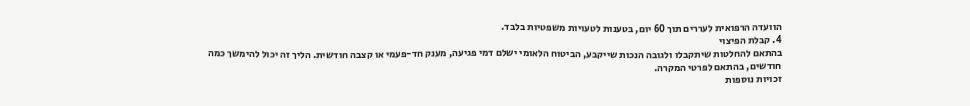הוועדה הרפואית לעררים תוך 60 יום, בטענות לטעויות משפטיות בלבד.
4. קבלת הפיצוי
בהתאם להחלטות שיתקבלו ולגובה הנכות שייקבע, הביטוח הלאומי ישלם דמי פגיעה, מענק חד-פעמי או קצבה חודשית. הליך זה יכול להימשך כמה חודשים, בהתאם לפרטי המקרה.
זכויות נוספות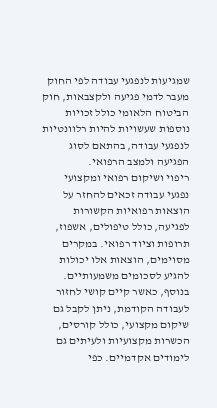שמגיעות לנפגעי עבודה לפי החוק
מעבר לדמי פגיעה ולקצבאות, חוק הביטוח הלאומי כולל זכויות נוספות שעשויות להיות רלוונטיות לנפגעי עבודה, בהתאם לסוג הפגיעה ולמצב הרפואי.
ריפוי ושיקום רפואי ומקצועי
נפגעי עבודה זכאים להחזר על הוצאות רפואיות הקשורות לפגיעה, כולל טיפולים, אשפוז, תרופות וציוד רפואי. במקרים מסוימים, הוצאות אלו יכולות להגיע לסכומים משמעותיים.
בנוסף, כאשר קיים קושי לחזור לעבודה הקודמת, ניתן לקבל גם שיקום מקצועי, כולל קורסים, הכשרות מקצועיות ולעיתים גם לימודים אקדמיים. כפי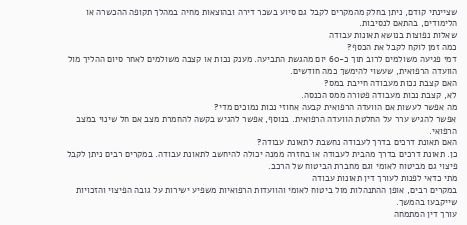שציינתי קודם, ניתן בחלק מהמקרים לקבל גם סיוע בשכר דירה ובהוצאות מחיה במהלך תקופה ההכשרה או הלימודים, בהתאם לנסיבות.
שאלות נפוצות בנושא תאונות עבודה
כמה זמן לוקח לקבל את הכסף?
דמי פגיעה משולמים לרוב תוך כ-60 יום מהגשת התביעה. מענק נכות או קצבה משולמים לאחר סיום ההליך מול הוועדה הרפואית, שעשוי להימשך כמה חודשים.
האם קצבת נכות מעבודה חייבת במס?
לא, קצבת נכות מעבודה פטורה ממס הכנסה.
מה אפשר לעשות אם הוועדה הרפואית קבעה אחוזי נכות נמוכים מדי?
אפשר להגיש ערר על החלטת הוועדה הרפואית. בנוסף, אפשר להגיש בקשה להחמרת מצב אם חל שינוי במצב הרפואי.
האם תאונת דרכים בדרך לעבודה נחשבת לתאונת עבודה?
כן. תאונת דרכים בדרך מהבית לעבודה או בחזרה ממנה יכולה להיחשב לתאונת עבודה. במקרים רבים ניתן לקבל פיצוי גם מביטוח לאומי וגם מחברת הביטוח של הרכב.
מתי כדאי לפנות לעורך דין תאונות עבודה
במקרים רבים, אופן ההתנהלות מול ביטוח לאומי והוועדות הרפואיות משפיע ישירות על גובה הפיצוי והזכויות שייקבעו בהמשך.
עורך דין המתמחה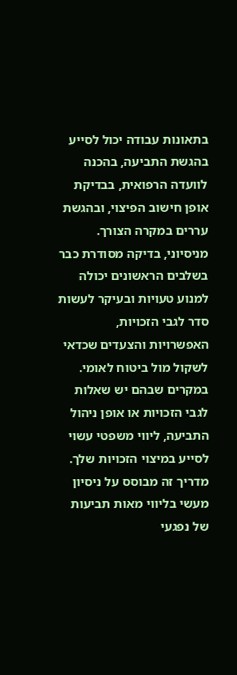בתאונות עבודה יכול לסייע בהגשת התביעה, בהכנה לוועדה הרפואית, בבדיקת אופן חישוב הפיצוי, ובהגשת עררים במקרה הצורך.
מניסיוני, בדיקה מסודרת כבר בשלבים הראשונים יכולה למנוע טעויות ובעיקר לעשות סדר לגבי הזכויות, האפשרויות והצעדים שכדאי לשקול מול ביטוח לאומי. במקרים שבהם יש שאלות לגבי הזכויות או אופן ניהול התביעה, ליווי משפטי עשוי לסייע במיצוי הזכויות שלך.
מדריך זה מבוסס על ניסיון מעשי בליווי מאות תביעות של נפגעי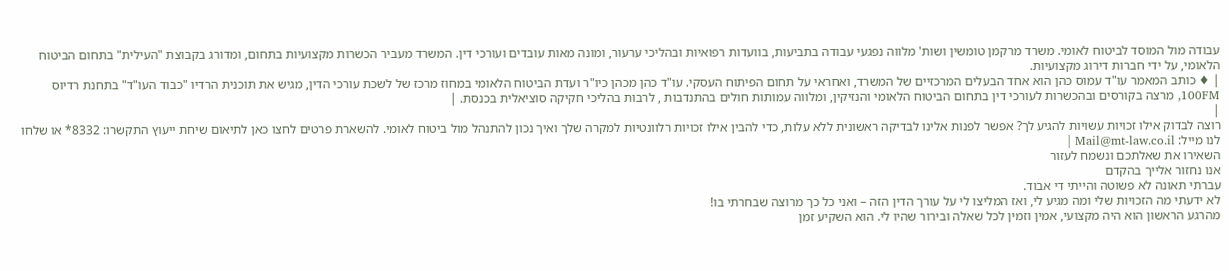עבודה מול המוסד לביטוח לאומי. משרד מרקמן טומשין ושות' מלווה נפגעי עבודה בתביעות, בוועדות רפואיות ובהליכי ערעור, ומונה מאות עובדים ועורכי דין. המשרד מעביר הכשרות מקצועיות בתחום, ומדורג בקבוצת "העילית" בתחום הביטוח הלאומי, על ידי חברות דירוג מקצועיות.
| ♦ כותב המאמר עו"ד עמוס כהן הוא אחד הבעלים המרכזיים של המשרד, ואחראי על תחום הפיתוח העסקי. עו"ד כהן מכהן כיו"ר ועדת הביטוח הלאומי במחוז מרכז של לשכת עורכי הדין, מגיש את תוכנית הרדיו "כבוד העו"ד" בתחנת רדיוס 100FM, מרצה בקורסים ובהכשרות לעורכי דין בתחום הביטוח הלאומי והנזיקין, ומלווה עמותות חולים בהתנדבות , לרבות בהליכי חקיקה סוציאלית בכנסת. |
|
רוצה לבדוק אילו זכויות עשויות להגיע לך? אפשר לפנות אלינו לבדיקה ראשונית ללא עלות, כדי להבין אילו זכויות רלוונטיות למקרה שלך ואיך נכון להתנהל מול ביטוח לאומי. להשארת פרטים לחצו כאן לתיאום שיחת ייעוץ התקשרו: 8332* או שלחו לנו מייל: Mail@mt-law.co.il |
השאירו את שאלתכם ונשמח לעזור
אנו נחזור אלייך בהקדם
עברתי תאונה לא פשוטה והייתי די אבוד.
לא ידעתי מה הזכויות שלי ומה מגיע לי, ואז המליצו לי על עורך הדין הזה – ואני כל כך מרוצה שבחרתי בו!
מהרגע הראשון הוא היה מקצועי, אמין וזמין לכל שאלה ובירור שהיו לי. הוא השקיע זמן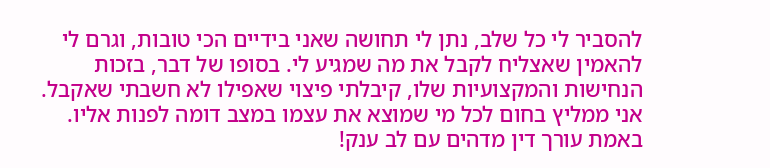להסביר לי כל שלב, נתן לי תחושה שאני בידיים הכי טובות, וגרם לי להאמין שאצליח לקבל את מה שמגיע לי. בסופו של דבר, בזכות הנחישות והמקצועיות שלו, קיבלתי פיצוי שאפילו לא חשבתי שאקבל. אני ממליץ בחום לכל מי שמוצא את עצמו במצב דומה לפנות אליו. באמת עורך דין מדהים עם לב ענק!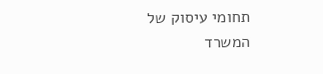תחומי עיסוק של המשרד